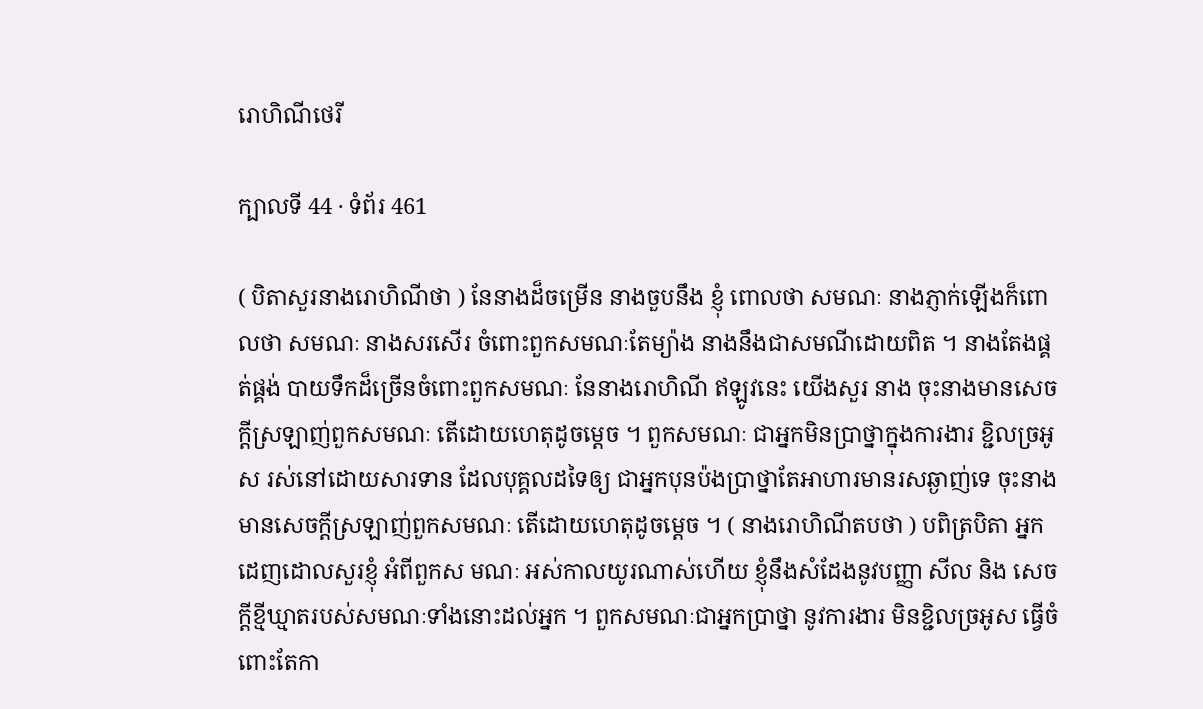រោហិណីថេរី

ក្បាលទី 44 · ទំព័រ 461

( បិតាសួរនាងរោហិណីថា ) នែនាងដ៏ចម្រើន នាងចួបនឹង ខ្ញុំ ពោលថា សមណៈ នាងភ្ញាក់ឡើងក៏ពោលថា សមណៈ នាងសរសើរ ចំពោះពួកសមណៈតែម្យ៉ាង នាងនឹងជាសមណីដោយពិត ។ នាងតែងផ្គត់ផ្គង់ បាយទឹកដ៏ច្រើនចំពោះពួកសមណៈ នែនាងរោហិណី ឥឡូវនេះ យើងសួរ នាង ចុះនាងមានសេចក្តីស្រឡាញ់ពួកសមណៈ តើដោយហេតុដូចម្តេច ។ ពួកសមណៈ ជាអ្នកមិនប្រាថ្នាក្នុងការងារ ខ្ជិលច្រអូស រស់នៅដោយសារទាន ដែលបុគ្គលដទៃឲ្យ ជាអ្នកបុនប៉ងប្រាថ្នាតែអាហារមានរសឆ្ងាញ់ទេ ចុះនាង មានសេចក្តីស្រឡាញ់ពួកសមណៈ តើដោយហេតុដូចម្តេច ។ ( នាងរោហិណីតបថា ) បពិត្របិតា អ្នកដេញដោលសួរខ្ញុំ អំពីពួកស មណៈ អស់កាលយូរណាស់ហើយ ខ្ញុំនឹងសំដែងនូវបញ្ញា សីល និង សេចក្តីខ្មីឃ្មាតរបស់សមណៈទាំងនោះដល់អ្នក ។ ពួកសមណៈជាអ្នកប្រាថ្នា នូវការងារ មិនខ្ជិលច្រអូស ធ្វើចំពោះតែកា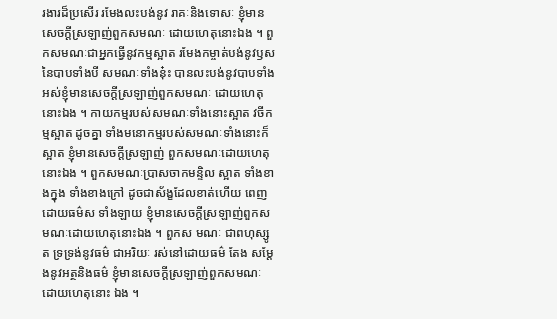រងារដ៏ប្រសើរ រមែងលះបង់នូវ រាគៈនិងទោសៈ ខ្ញុំមានសេចក្តីស្រឡាញ់ពួកសមណៈ ដោយហេតុនោះឯង ។ ពួកសមណៈជាអ្នកធ្វើនូវកម្មស្អាត រមែងកម្ចាត់បង់នូវឫសនៃបាបទាំងបី សមណៈទាំងនុ៎ះ បានលះបង់នូវបាបទាំងអស់ខ្ញុំមានសេចក្តីស្រឡាញ់ពួកសមណៈ ដោយហេតុនោះឯង ។ កាយកម្មរបស់សមណៈទាំងនោះស្អាត វចីកម្មស្អាត ដូចគ្នា ទាំងមនោកម្មរបស់សមណៈទាំងនោះក៏ស្អាត ខ្ញុំមានសេចក្តីស្រឡាញ់ ពួកសមណៈដោយហេតុនោះឯង ។ ពួកសមណៈប្រាសចាកមន្ទិល ស្អាត ទាំងខាងក្នុង ទាំងខាងក្រៅ ដូចជាស័ង្ខដែលខាត់ហើយ ពេញដោយធម៌ស ទាំងឡាយ ខ្ញុំមានសេចក្តីស្រឡាញ់ពួកសមណៈដោយហេតុនោះឯង ។ ពួកស មណៈ ជាពហុស្សូត ទ្រទ្រង់នូវធម៌ ជាអរិយៈ រស់នៅដោយធម៌ តែង សម្តែងនូវអត្ថនិងធម៌ ខ្ញុំមានសេចក្តីស្រឡាញ់ពួកសមណៈ ដោយហេតុនោះ ឯង ។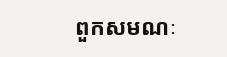ពួកសមណៈ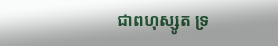ជាពហុស្សូត ទ្រ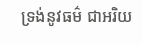ទ្រង់នូវធម៌ ជាអរិយ